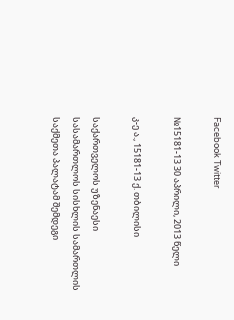Facebook Twitter

№15181-13 30 აპრილი, 2013 წელი

კ-ე ა., 15181-13 ქ. თბილისი

საქართველოს უზენაესი სასამართლოს სისხლის სამართლის საქმეთა პალატამ შემდეგი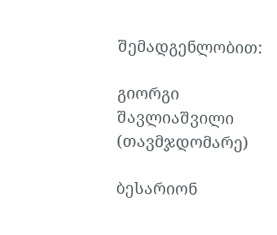შემადგენლობით:

გიორგი შავლიაშვილი (თავმჯდომარე)

ბესარიონ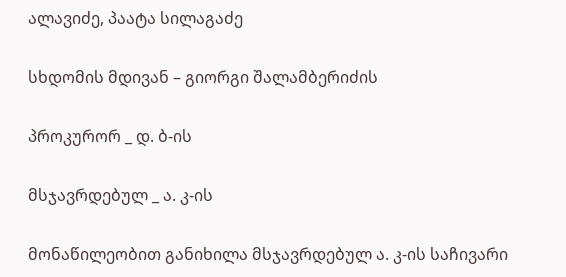ალავიძე, პაატა სილაგაძე

სხდომის მდივან – გიორგი შალამბერიძის

პროკურორ _ დ. ბ-ის

მსჯავრდებულ _ ა. კ-ის

მონაწილეობით განიხილა მსჯავრდებულ ა. კ-ის საჩივარი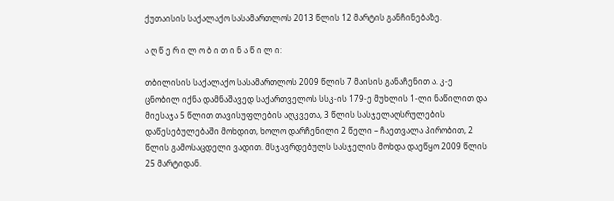ქუთაისის საქალაქო სასამართლოს 2013 წლის 12 მარტის განჩინებაზე.

ა ღ წ ე რ ი ლ ო ბ ი თ ი ნ ა წ ი ლ ი:

თბილისის საქალაქო სასამართლოს 2009 წლის 7 მაისის განაჩენით ა. კ-ე ცნობილ იქნა დამნაშავედ საქართველოს სსკ-ის 179-ე მუხლის 1-ლი ნაწილით და მიესაჯა 5 წლით თავისუფლების აღკვეთა, 3 წლის სასჯელაღსრულების დაწესებულებაში მოხდით, ხოლო დარჩენილი 2 წელი – ჩაეთვალა პირობით, 2 წლის გამოსაცდელი ვადით. მსჯავრდებულს სასჯელის მოხდა დაეწყო 2009 წლის 25 მარტიდან.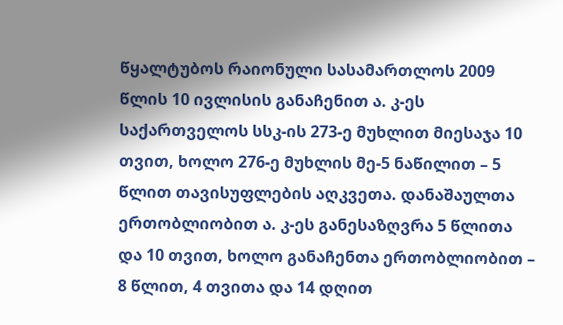წყალტუბოს რაიონული სასამართლოს 2009 წლის 10 ივლისის განაჩენით ა. კ-ეს საქართველოს სსკ-ის 273-ე მუხლით მიესაჯა 10 თვით, ხოლო 276-ე მუხლის მე-5 ნაწილით – 5 წლით თავისუფლების აღკვეთა. დანაშაულთა ერთობლიობით ა. კ-ეს განესაზღვრა 5 წლითა და 10 თვით, ხოლო განაჩენთა ერთობლიობით – 8 წლით, 4 თვითა და 14 დღით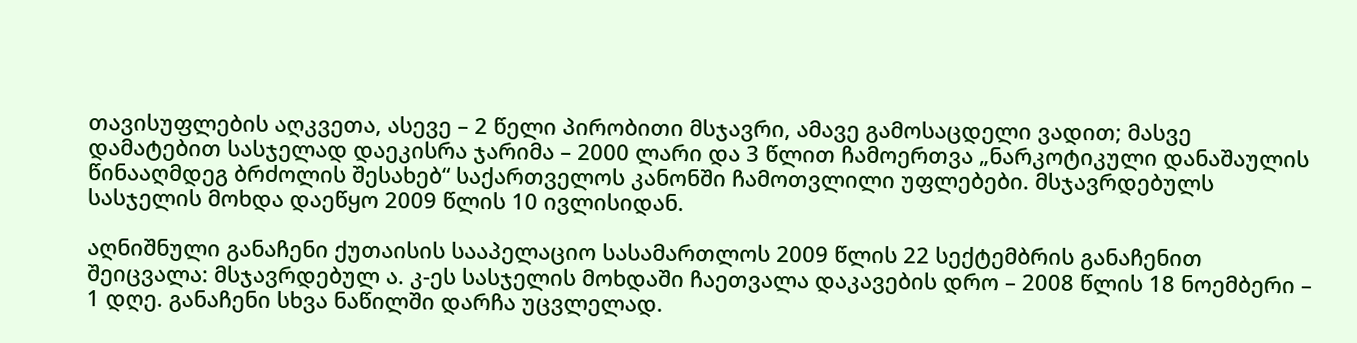თავისუფლების აღკვეთა, ასევე – 2 წელი პირობითი მსჯავრი, ამავე გამოსაცდელი ვადით; მასვე დამატებით სასჯელად დაეკისრა ჯარიმა – 2000 ლარი და 3 წლით ჩამოერთვა „ნარკოტიკული დანაშაულის წინააღმდეგ ბრძოლის შესახებ“ საქართველოს კანონში ჩამოთვლილი უფლებები. მსჯავრდებულს სასჯელის მოხდა დაეწყო 2009 წლის 10 ივლისიდან.

აღნიშნული განაჩენი ქუთაისის სააპელაციო სასამართლოს 2009 წლის 22 სექტემბრის განაჩენით შეიცვალა: მსჯავრდებულ ა. კ-ეს სასჯელის მოხდაში ჩაეთვალა დაკავების დრო – 2008 წლის 18 ნოემბერი – 1 დღე. განაჩენი სხვა ნაწილში დარჩა უცვლელად.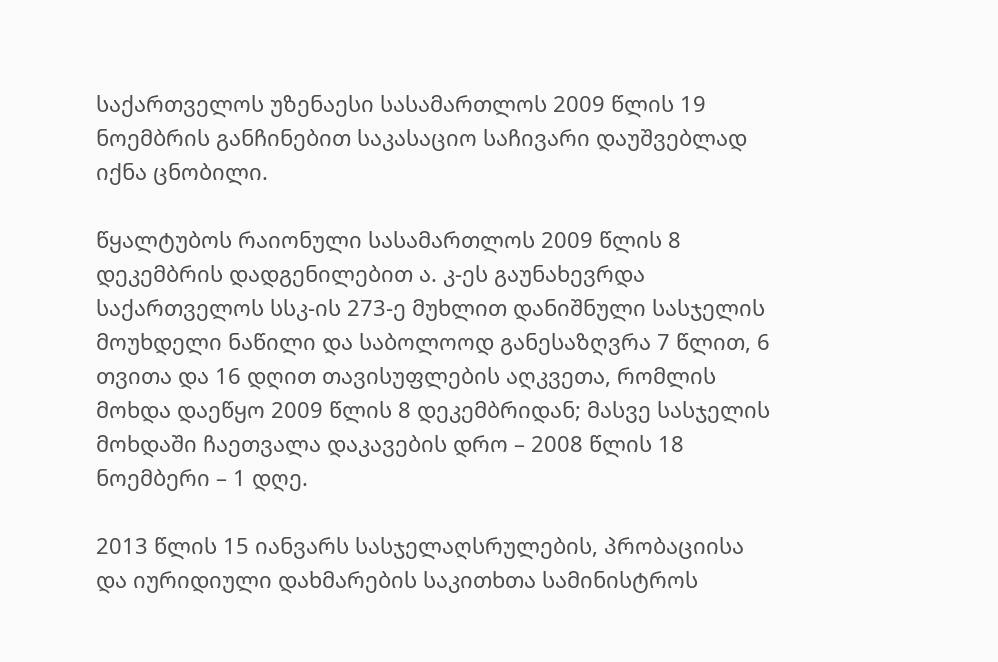საქართველოს უზენაესი სასამართლოს 2009 წლის 19 ნოემბრის განჩინებით საკასაციო საჩივარი დაუშვებლად იქნა ცნობილი.

წყალტუბოს რაიონული სასამართლოს 2009 წლის 8 დეკემბრის დადგენილებით ა. კ-ეს გაუნახევრდა საქართველოს სსკ-ის 273-ე მუხლით დანიშნული სასჯელის მოუხდელი ნაწილი და საბოლოოდ განესაზღვრა 7 წლით, 6 თვითა და 16 დღით თავისუფლების აღკვეთა, რომლის მოხდა დაეწყო 2009 წლის 8 დეკემბრიდან; მასვე სასჯელის მოხდაში ჩაეთვალა დაკავების დრო – 2008 წლის 18 ნოემბერი – 1 დღე.

2013 წლის 15 იანვარს სასჯელაღსრულების, პრობაციისა და იურიდიული დახმარების საკითხთა სამინისტროს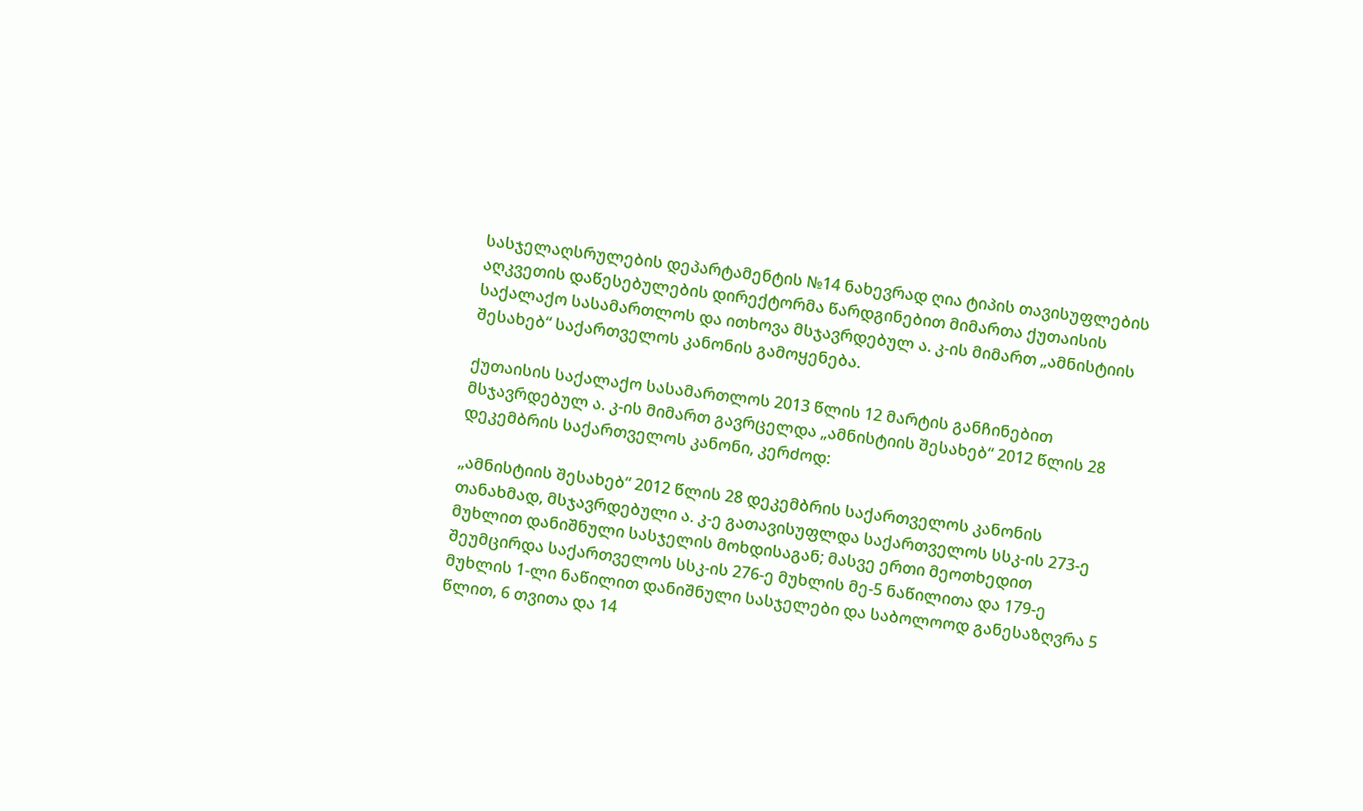სასჯელაღსრულების დეპარტამენტის №14 ნახევრად ღია ტიპის თავისუფლების აღკვეთის დაწესებულების დირექტორმა წარდგინებით მიმართა ქუთაისის საქალაქო სასამართლოს და ითხოვა მსჯავრდებულ ა. კ-ის მიმართ „ამნისტიის შესახებ“ საქართველოს კანონის გამოყენება.

ქუთაისის საქალაქო სასამართლოს 2013 წლის 12 მარტის განჩინებით მსჯავრდებულ ა. კ-ის მიმართ გავრცელდა „ამნისტიის შესახებ“ 2012 წლის 28 დეკემბრის საქართველოს კანონი, კერძოდ:

„ამნისტიის შესახებ“ 2012 წლის 28 დეკემბრის საქართველოს კანონის თანახმად, მსჯავრდებული ა. კ-ე გათავისუფლდა საქართველოს სსკ-ის 273-ე მუხლით დანიშნული სასჯელის მოხდისაგან; მასვე ერთი მეოთხედით შეუმცირდა საქართველოს სსკ-ის 276-ე მუხლის მე-5 ნაწილითა და 179-ე მუხლის 1-ლი ნაწილით დანიშნული სასჯელები და საბოლოოდ განესაზღვრა 5 წლით, 6 თვითა და 14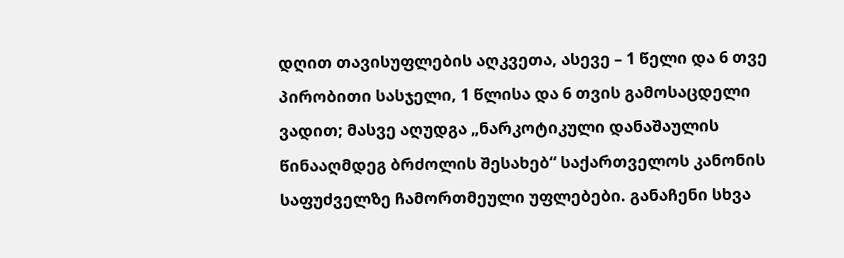დღით თავისუფლების აღკვეთა, ასევე – 1 წელი და 6 თვე პირობითი სასჯელი, 1 წლისა და 6 თვის გამოსაცდელი ვადით; მასვე აღუდგა „ნარკოტიკული დანაშაულის წინააღმდეგ ბრძოლის შესახებ“ საქართველოს კანონის საფუძველზე ჩამორთმეული უფლებები. განაჩენი სხვა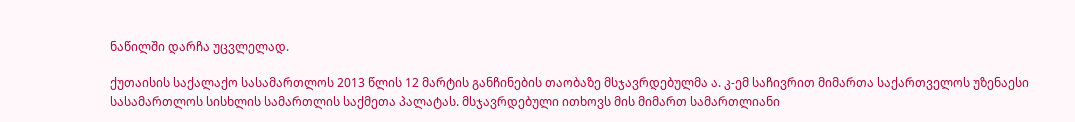ნაწილში დარჩა უცვლელად.

ქუთაისის საქალაქო სასამართლოს 2013 წლის 12 მარტის განჩინების თაობაზე მსჯავრდებულმა ა. კ-ემ საჩივრით მიმართა საქართველოს უზენაესი სასამართლოს სისხლის სამართლის საქმეთა პალატას. მსჯავრდებული ითხოვს მის მიმართ სამართლიანი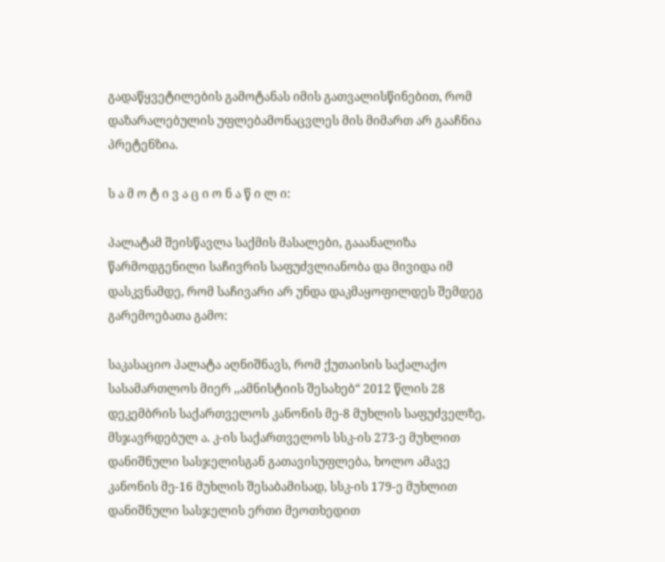გადაწყვეტილების გამოტანას იმის გათვალისწინებით, რომ დაზარალებულის უფლებამონაცვლეს მის მიმართ არ გააჩნია პრეტენზია.

ს ა მ ო ტ ი ვ ა ც ი ო ნ ა წ ი ლ ი:

პალატამ შეისწავლა საქმის მასალები, გააანალიზა წარმოდგენილი საჩივრის საფუძვლიანობა და მივიდა იმ დასკვნამდე, რომ საჩივარი არ უნდა დაკმაყოფილდეს შემდეგ გარემოებათა გამო:

საკასაციო პალატა აღნიშნავს, რომ ქუთაისის საქალაქო სასამართლოს მიერ ,,ამნისტიის შესახებ“ 2012 წლის 28 დეკემბრის საქართველოს კანონის მე-8 მუხლის საფუძველზე, მსჯავრდებულ ა. კ-ის საქართველოს სსკ-ის 273-ე მუხლით დანიშნული სასჯელისგან გათავისუფლება, ხოლო ამავე კანონის მე-16 მუხლის შესაბამისად, სსკ-ის 179-ე მუხლით დანიშნული სასჯელის ერთი მეოთხედით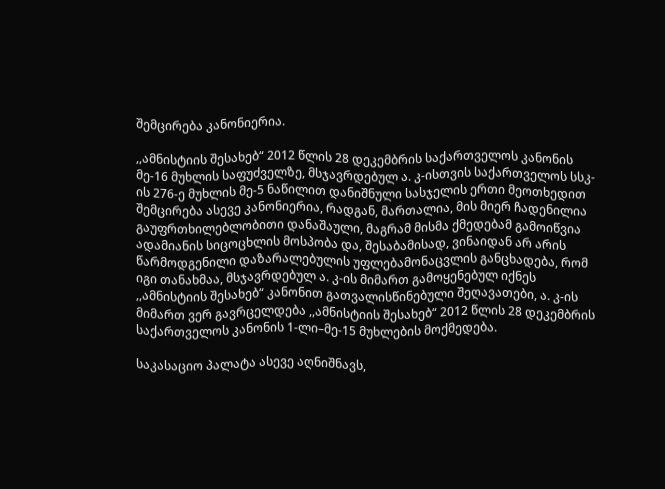შემცირება კანონიერია.

,,ამნისტიის შესახებ“ 2012 წლის 28 დეკემბრის საქართველოს კანონის მე-16 მუხლის საფუძველზე, მსჯავრდებულ ა. კ-ისთვის საქართველოს სსკ-ის 276-ე მუხლის მე-5 ნაწილით დანიშნული სასჯელის ერთი მეოთხედით შემცირება ასევე კანონიერია, რადგან, მართალია, მის მიერ ჩადენილია გაუფრთხილებლობითი დანაშაული, მაგრამ მისმა ქმედებამ გამოიწვია ადამიანის სიცოცხლის მოსპობა და, შესაბამისად, ვინაიდან არ არის წარმოდგენილი დაზარალებულის უფლებამონაცვლის განცხადება, რომ იგი თანახმაა, მსჯავრდებულ ა. კ-ის მიმართ გამოყენებულ იქნეს ,,ამნისტიის შესახებ“ კანონით გათვალისწინებული შეღავათები, ა. კ-ის მიმართ ვერ გავრცელდება ,,ამნისტიის შესახებ“ 2012 წლის 28 დეკემბრის საქართველოს კანონის 1-ლი–მე-15 მუხლების მოქმედება.

საკასაციო პალატა ასევე აღნიშნავს,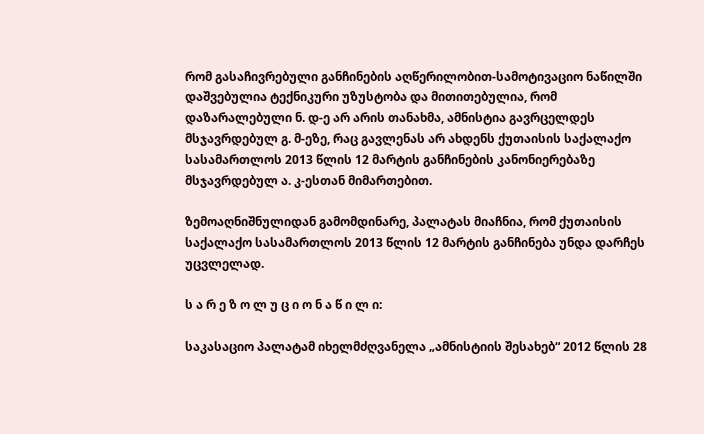რომ გასაჩივრებული განჩინების აღწერილობით-სამოტივაციო ნაწილში დაშვებულია ტექნიკური უზუსტობა და მითითებულია, რომ დაზარალებული ნ. დ-ე არ არის თანახმა, ამნისტია გავრცელდეს მსჯავრდებულ გ. მ-ეზე, რაც გავლენას არ ახდენს ქუთაისის საქალაქო სასამართლოს 2013 წლის 12 მარტის განჩინების კანონიერებაზე მსჯავრდებულ ა. კ-ესთან მიმართებით.

ზემოაღნიშნულიდან გამომდინარე, პალატას მიაჩნია, რომ ქუთაისის საქალაქო სასამართლოს 2013 წლის 12 მარტის განჩინება უნდა დარჩეს უცვლელად.

ს ა რ ე ზ ო ლ უ ც ი ო ნ ა წ ი ლ ი:

საკასაციო პალატამ იხელმძღვანელა „ამნისტიის შესახებ“ 2012 წლის 28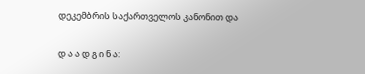დეკემბრის საქართველოს კანონით და

დ ა ა დ გ ი ნ ა: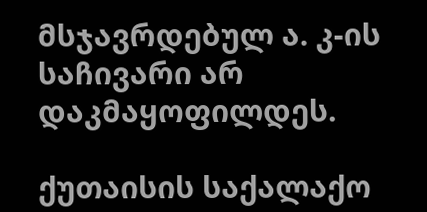მსჯავრდებულ ა. კ-ის საჩივარი არ დაკმაყოფილდეს.

ქუთაისის საქალაქო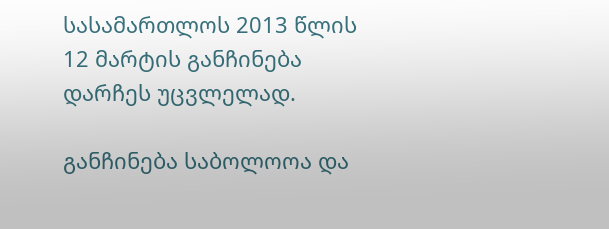სასამართლოს 2013 წლის 12 მარტის განჩინება დარჩეს უცვლელად.

განჩინება საბოლოოა და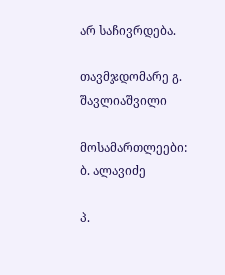არ საჩივრდება.

თავმჯდომარე გ. შავლიაშვილი

მოსამართლეები: ბ. ალავიძე

პ.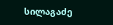სილაგაძე